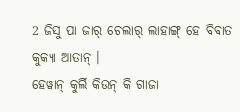2 ଜିସୁ ପା ଜାର୍ ଚେଲାର୍ ଲାହାଙ୍ଗ୍ ହେ ବିବାତ କୁକ୍ୟା ଆତାନ୍ ।
ହେୱାନ୍ କୁର୍ଲି କିଉନ୍ କି ଗାଜା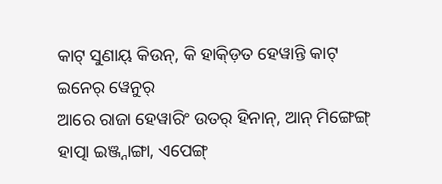କାଟ୍ ସୁଣାୟ୍ କିଉନ୍, କି ହାକ୍ଡ଼ିତ ହେୱାନ୍ତି କାଟ୍ ଇନେର୍ ୱେନୁର୍
ଆରେ ରାଜା ହେୱାରିଂ ଉତର୍ ହିନାନ୍, ଆନ୍ ମିଙ୍ଗେଙ୍ଗ୍ ହାତ୍ପା ଇଞ୍ଜ୍ନାଙ୍ଗା, ଏପେଙ୍ଗ୍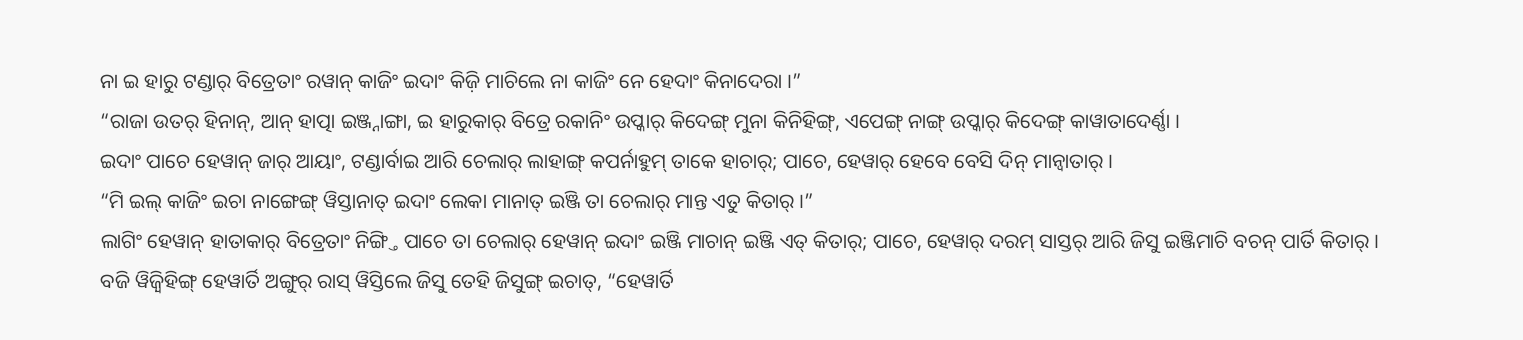ନା ଇ ହାରୁ ଟଣ୍ଡାର୍ ବିତ୍ରେତାଂ ରୱାନ୍ କାଜିଂ ଇଦାଂ କିଜ଼ି ମାଚିଲେ ନା କାଜିଂ ନେ ହେଦାଂ କିନାଦେରା ।”
“ରାଜା ଉତର୍ ହିନାନ୍, ଆନ୍ ହାତ୍ପା ଇଞ୍ଜ୍ନାଙ୍ଗା, ଇ ହାରୁକାର୍ ବିତ୍ରେ ରକାନିଂ ଉପ୍କାର୍ କିଦେଙ୍ଗ୍ ମୁନା କିନିହିଙ୍ଗ୍, ଏପେଙ୍ଗ୍ ନାଙ୍ଗ୍ ଉପ୍କାର୍ କିଦେଙ୍ଗ୍ କାୱାତାଦେର୍ଣ୍ଣା ।
ଇଦାଂ ପାଚେ ହେୱାନ୍ ଜାର୍ ଆୟାଂ, ଟଣ୍ଡାର୍ବାଇ ଆରି ଚେଲାର୍ ଲାହାଙ୍ଗ୍ କପର୍ନାହୁମ୍ ତାକେ ହାଚାର୍; ପାଚେ, ହେୱାର୍ ହେବେ ବେସି ଦିନ୍ ମାନ୍ୱାତାର୍ ।
“ମି ଇଲ୍ କାଜିଂ ଇଚା ନାଙ୍ଗେଙ୍ଗ୍ ୱିସ୍ତାନାତ୍ ଇଦାଂ ଲେକା ମାନାତ୍ ଇଞ୍ଜି ତା ଚେଲାର୍ ମାନ୍ତ ଏତୁ କିତାର୍ ।”
ଲାଗିଂ ହେୱାନ୍ ହାତାକାର୍ ବିତ୍ରେତାଂ ନିଙ୍ଗ୍ତି ପାଚେ ତା ଚେଲାର୍ ହେୱାନ୍ ଇଦାଂ ଇଞ୍ଜି ମାଚାନ୍ ଇଞ୍ଜି ଏତ୍ କିତାର୍; ପାଚେ, ହେୱାର୍ ଦରମ୍ ସାସ୍ତର୍ ଆରି ଜିସୁ ଇଞ୍ଜିମାଚି ବଚନ୍ ପାର୍ତି କିତାର୍ ।
ବଜି ୱିଜ଼୍ୱିହିଙ୍ଗ୍ ହେୱାର୍ତି ଅଙ୍ଗୁର୍ ରାସ୍ ୱିସ୍ତିଲେ ଜିସୁ ତେହି ଜିସୁଙ୍ଗ୍ ଇଚାତ୍, “ହେୱାର୍ତି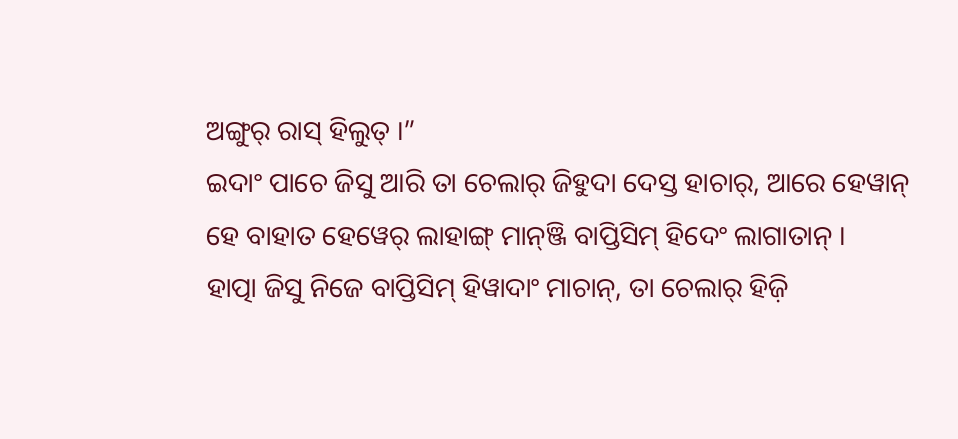ଅଙ୍ଗୁର୍ ରାସ୍ ହିଲୁତ୍ ।”
ଇଦାଂ ପାଚେ ଜିସୁ ଆରି ତା ଚେଲାର୍ ଜିହୁଦା ଦେସ୍ତ ହାଚାର୍, ଆରେ ହେୱାନ୍ ହେ ବାହାତ ହେୱେର୍ ଲାହାଙ୍ଗ୍ ମାନ୍ଞ୍ଜି ବାପ୍ତିସିମ୍ ହିଦେଂ ଲାଗାତାନ୍ ।
ହାତ୍ପା ଜିସୁ ନିଜେ ବାପ୍ତିସିମ୍ ହିୱାଦାଂ ମାଚାନ୍, ତା ଚେଲାର୍ ହିଜ଼ି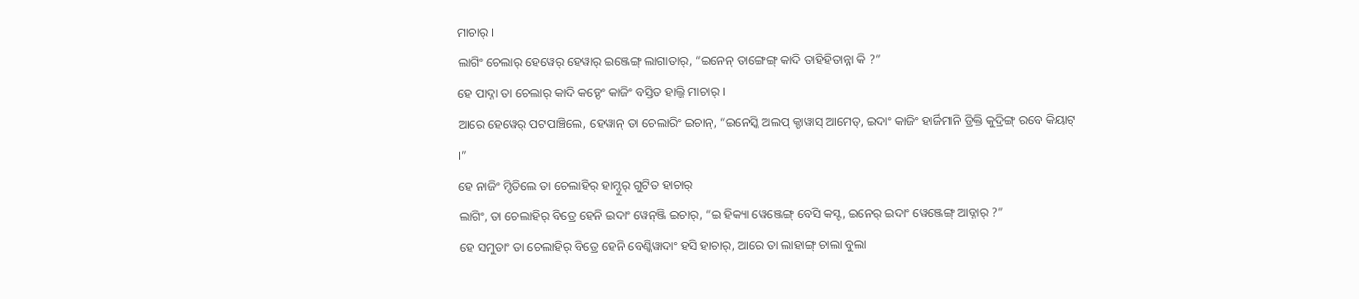ମାଚାର୍ ।
ଲାଗିଂ ଚେଲାର୍ ହେୱେର୍ ହେୱାର୍ ଇଞ୍ଜେଙ୍ଗ୍ ଲାଗାତାର୍, “ଇନେନ୍ ତାଙ୍ଗେଙ୍ଗ୍ କାଦି ତାହିହିତାନ୍ନା କି ?”
ହେ ପାଦ୍ନା ତା ଚେଲାର୍ କାଦି କଡ଼୍ଦେଂ କାଜିଂ ବସ୍ତିତ ହାଲ୍ଜି ମାଚାର୍ ।
ଆରେ ହେୱେର୍ ପଟପାଞ୍ଚିଲେ, ହେୱାନ୍ ତା ଚେଲାରିଂ ଇଚାନ୍, “ଇନେସ୍କି ଅଲପ୍ କ୍ଡାୱାସ୍ ଆମେତ୍, ଇଦାଂ କାଜିଂ ହାର୍ଜିମାନି ଡ୍ରିକ୍ତି କୁଦ୍ରିଙ୍ଗ୍ ରବେ କିୟାଟ୍ ।”
ହେ ନାଜିଂ ମ୍ଡିତିଲେ ତା ଚେଲାହିର୍ ହାମ୍ଦୁର୍ ଗୁଟିତ ହାଚାର୍
ଲାଗିଂ, ତା ଚେଲାହିର୍ ବିତ୍ରେ ହେନି ଇଦାଂ ୱେନ୍ଞ୍ଜି ଇଚାର୍, “ଇ ହିକ୍ୟା ୱେଞ୍ଜେଙ୍ଗ୍ ବେସି କସ୍ଟ, ଇନେର୍ ଇଦାଂ ୱେଞ୍ଜେଙ୍ଗ୍ ଆଡ୍ନାର୍ ?”
ହେ ସମୁତାଂ ତା ଚେଲାହିର୍ ବିତ୍ରେ ହେନି ବେଣ୍କିୱାଦାଂ ହସି ହାଚାର୍, ଆରେ ତା ଲାହାଙ୍ଗ୍ ଚାଲା ବୁଲା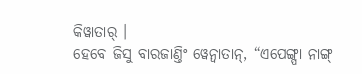କିୱାତାର୍ ।
ହେବେ ଜିସୁ ବାରଜାଣ୍ତିଂ ୱେନ୍ବାତାନ୍, “ଏପେଙ୍ଗ୍ପା ନାଙ୍ଗ୍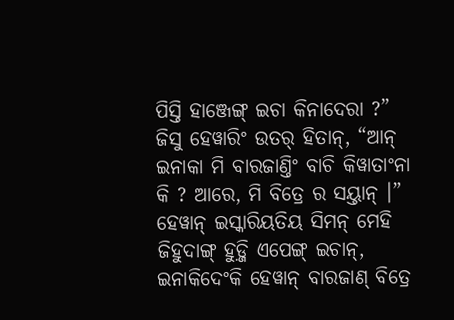ପିସ୍ତି ହାଞ୍ଜେଙ୍ଗ୍ ଇଚା କିନାଦେରା ?”
ଜିସୁ ହେୱାରିଂ ଉତର୍ ହିତାନ୍, “ଆନ୍ ଇନାକା ମି ବାରଜାଣ୍ତିଂ ବାଚି କିୱାତାଂନା କି ? ଆରେ, ମି ବିତ୍ରେ ର ସୟ୍ତାନ୍ ।”
ହେୱାନ୍ ଇସ୍କାରିୟତିୟ ସିମନ୍ ମେହି ଜିହୁଦାଙ୍ଗ୍ ହୁଡ଼୍ଜି ଏପେଙ୍ଗ୍ ଇଚାନ୍, ଇନାକିଦେଂକି ହେୱାନ୍ ବାରଜାଣ୍ ବିତ୍ରେ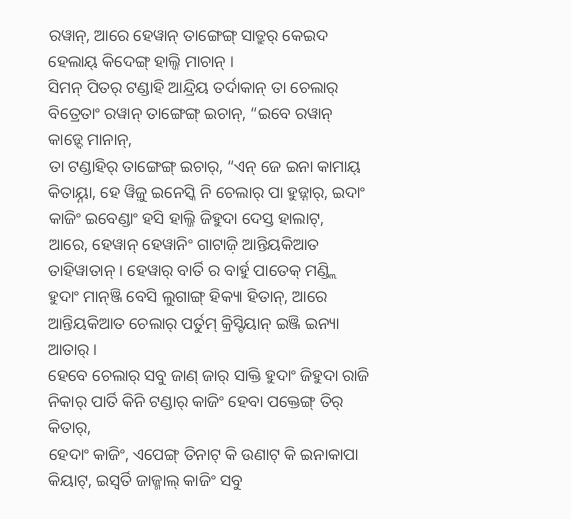ରୱାନ୍, ଆରେ ହେୱାନ୍ ତାଙ୍ଗେଙ୍ଗ୍ ସାତ୍ରୁର୍ କେଇଦ ହେଲାୟ୍ କିଦେଙ୍ଗ୍ ହାଲ୍ଜି ମାଚାନ୍ ।
ସିମନ୍ ପିତର୍ ଟଣ୍ଡାହି ଆନ୍ଦ୍ରିୟ ତର୍ଦାକାନ୍ ତା ଚେଲାର୍ ବିତ୍ରେତାଂ ରୱାନ୍ ତାଙ୍ଗେଙ୍ଗ୍ ଇଚାନ୍, “ଇବେ ରୱାନ୍ କାଡ଼୍ଦେ ମାନାନ୍,
ତା ଟଣ୍ଡାହିର୍ ତାଙ୍ଗେଙ୍ଗ୍ ଇଚାର୍, “ଏନ୍ ଜେ ଇନା କାମାୟ୍ କିତାୟ୍ନା, ହେ ୱିଜ଼ୁ ଇନେସ୍କି ନି ଚେଲାର୍ ପା ହୁଡ଼୍ନାର୍, ଇଦାଂ କାଜିଂ ଇବେଣ୍ଡାଂ ହସି ହାଲ୍ଜି ଜିହୁଦା ଦେସ୍ତ ହାଲାଟ୍,
ଆରେ, ହେୱାନ୍ ହେୱାନିଂ ଗାଟାଜ଼ି ଆନ୍ତିୟକିଆତ ତାହିୱାତାନ୍ । ହେୱାର୍ ବାର୍ତି ର ବାର୍ହୁ ପାତେକ୍ ମଣ୍ଡ୍ଲି ହୁଦାଂ ମାନ୍ଞ୍ଜି ବେସି ଲୁଗାଙ୍ଗ୍ ହିକ୍ୟା ହିତାନ୍, ଆରେ ଆନ୍ତିୟକିଆତ ଚେଲାର୍ ପର୍ତୁମ୍ କ୍ରିସ୍ଟିୟାନ୍ ଇଞ୍ଜି ଇନ୍ୟା ଆତାର୍ ।
ହେବେ ଚେଲାର୍ ସବୁ ଜାଣ୍ ଜାର୍ ସାକ୍ତି ହୁଦାଂ ଜିହୁଦା ରାଜି ନିକାର୍ ପାର୍ତି କିନି ଟଣ୍ଡାର୍ କାଜିଂ ହେବା ପକ୍ତେଙ୍ଗ୍ ତିର୍ କିତାର୍,
ହେଦାଂ କାଜିଂ, ଏପେଙ୍ଗ୍ ତିନାଟ୍ କି ଉଣାଟ୍ କି ଇନାକାପା କିୟାଟ୍, ଇସ୍ୱର୍ତି ଜାଜ୍ମାଲ୍ କାଜିଂ ସବୁ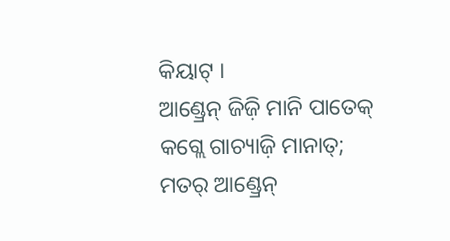କିୟାଟ୍ ।
ଆଣ୍ଡ୍ରେନ୍ ଜିଜ଼ି ମାନି ପାତେକ୍ କଗ୍ଲେ ଗାଚ୍ୟାଜ଼ି ମାନାତ୍; ମତର୍ ଆଣ୍ଡ୍ରେନ୍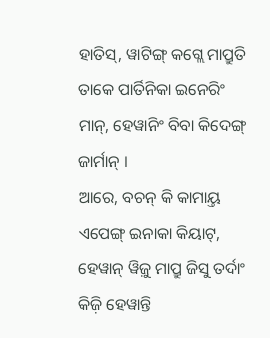ହାତିସ୍, ୱାଟିଙ୍ଗ୍ କଗ୍ଲେ ମାପ୍ରୁତି ତାକେ ପାର୍ତିନିକା ଇନେରିଂ ମାନ୍, ହେୱାନିଂ ବିବା କିଦେଙ୍ଗ୍ ଜାର୍ମାନ୍ ।
ଆରେ, ବଚନ୍ କି କାମାୟ୍ତ ଏପେଙ୍ଗ୍ ଇନାକା କିୟାଟ୍, ହେୱାନ୍ ୱିଜ଼ୁ ମାପ୍ରୁ ଜିସୁ ତର୍ଦାଂ କିଜ଼ି ହେୱାନ୍ତି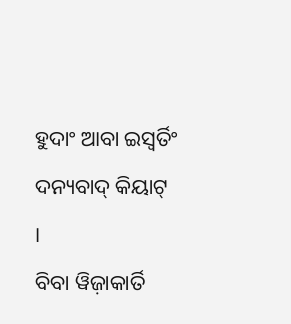ହୁଦାଂ ଆବା ଇସ୍ୱର୍ତିଂ ଦନ୍ୟବାଦ୍ କିୟାଟ୍ ।
ବିବା ୱିଜ଼ାକାର୍ତି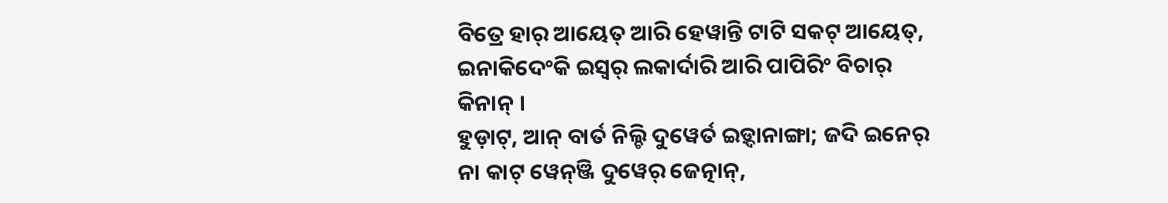ବିତ୍ରେ ହାର୍ ଆୟେତ୍ ଆରି ହେୱାନ୍ତି ଟାଟି ସକଟ୍ ଆୟେତ୍, ଇନାକିଦେଂକି ଇସ୍ୱର୍ ଲକାର୍ଦାରି ଆରି ପାପିରିଂ ବିଚାର୍ କିନାନ୍ ।
ହୁଡ଼ାଟ୍, ଆନ୍ ବାର୍ତ ନିଲ୍ଚି ଦୁୱେର୍ତ ଇଡ଼୍ଦାନାଙ୍ଗା; ଜଦି ଇନେର୍ ନା କାଟ୍ ୱେନ୍ଞ୍ଜି ଦୁୱେର୍ ଜେତ୍ନାନ୍,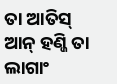ତା ଆତିସ୍ ଆନ୍ ହଣ୍ଜି ତା ଲାଗାଂ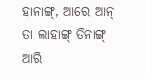ହାନାଙ୍ଗ୍, ଆରେ ଆନ୍ ତା ଲାହାଙ୍ଗ୍ ତିନାଙ୍ଗ୍ ଆରି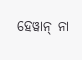ହେୱାନ୍ ନା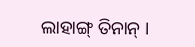ଲାହାଙ୍ଗ୍ ତିନାନ୍ ।